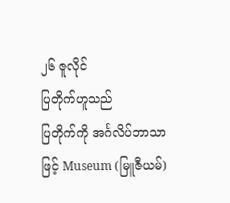၂၆ ဇူလိုင်
ပြတိုက်ဟူသည်
ပြတိုက်ကို အင်္ဂလိပ်ဘာသာဖြင့် Museum (မြူဇီယမ်)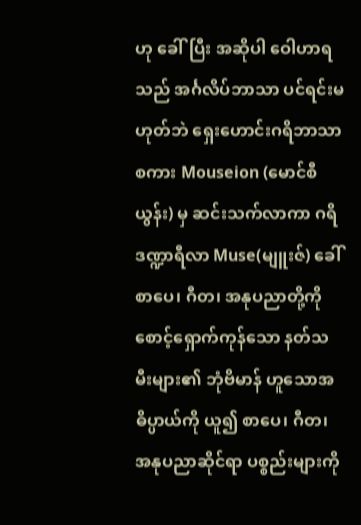ဟု ခေါ်ပြီး အဆိုပါ ဝေါဟာရသည် အင်္ဂလိပ်ဘာသာ ပင်ရင်းမဟုတ်ဘဲ ရှေးဟောင်းဂရိဘာသာစကား Mouseion (မောင်စီယွန်း) မှ ဆင်းသက်လာကာ ဂရိဒဏ္ဍာရီလာ Muse(မျူးဇ်) ခေါ် စာပေ၊ ဂီတ၊ အနုပညာတို့ကို စောင့်ရှောက်ကုန်သော နတ်သမီးများ၏ ဘုံဗိမာန် ဟူသောအဓိပ္ပာယ်ကို ယူ၍ စာပေ၊ ဂီတ၊ အနုပညာဆိုင်ရာ ပစ္စည်းများကို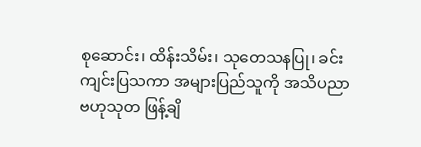စုဆောင်း၊ ထိန်းသိမ်း၊ သုတေသနပြု၊ ခင်းကျင်းပြသကာ အများပြည်သူကို အသိပညာဗဟုသုတ ဖြန့်ချိ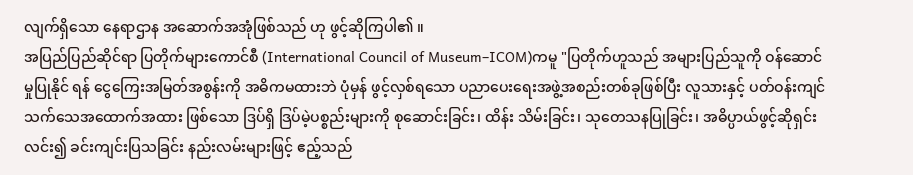လျက်ရှိသော နေရာဌာန အဆောက်အအုံဖြစ်သည် ဟု ဖွင့်ဆိုကြပါ၏ ။
အပြည်ပြည်ဆိုင်ရာ ပြတိုက်များကောင်စီ (International Council of Museum–ICOM)ကမူ "ပြတိုက်ဟူသည် အများပြည်သူကို ဝန်ဆောင်မှုပြုနိုင် ရန် ငွေကြေးအမြတ်အစွန်းကို အဓိကမထားဘဲ ပုံမှန် ဖွင့်လှစ်ရသော ပညာပေးရေးအဖွဲ့အစည်းတစ်ခုဖြစ်ပြီး လူသားနှင့် ပတ်ဝန်းကျင်သက်သေအထောက်အထား ဖြစ်သော ဒြပ်ရှိ ဒြပ်မဲ့ပစ္စည်းများကို စုဆောင်းခြင်း၊ ထိန်း သိမ်းခြင်း၊ သုတေသနပြုခြင်း၊ အဓိပ္ပာယ်ဖွင့်ဆိုရှင်းလင်း၍ ခင်းကျင်းပြသခြင်း နည်းလမ်းများဖြင့် ဧည့်သည်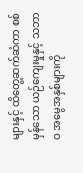များနှင့် ထိတွေ့ဆက်ဆံကာ စစ်မှန်သော ယဉ်ကျေးမှုနှင့် သဘာဝ အမွေအနှစ်များကို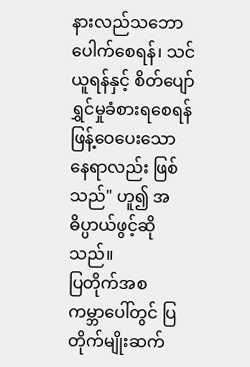နားလည်သဘောပေါက်စေရန်၊ သင်ယူရန်နှင့် စိတ်ပျော်ရွှင်မှုခံစားရစေရန် ဖြန့်ဝေပေးသော နေရာလည်း ဖြစ်သည်" ဟူ၍ အဓိပ္ပာယ်ဖွင့်ဆိုသည်။
ပြတိုက်အစ
ကမ္ဘာပေါ်တွင် ပြတိုက်မျိုးဆက်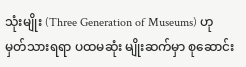သုံးမျိုး (Three Generation of Museums) ဟု မှတ်သားရရာ ပထမဆုံး မျိုးဆက်မှာ စုဆောင်း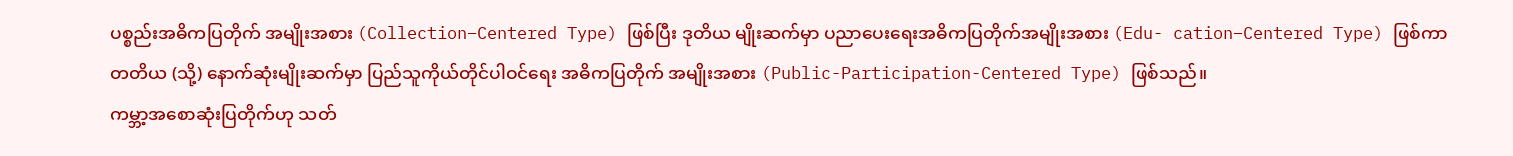ပစ္စည်းအဓိကပြတိုက် အမျိုးအစား (Collection–Centered Type) ဖြစ်ပြီး ဒုတိယ မျိုးဆက်မှာ ပညာပေးရေးအဓိကပြတိုက်အမျိုးအစား (Edu- cation–Centered Type) ဖြစ်ကာ တတိယ (သို့) နောက်ဆုံးမျိုးဆက်မှာ ပြည်သူကိုယ်တိုင်ပါဝင်ရေး အဓိကပြတိုက် အမျိုးအစား (Public-Participation-Centered Type) ဖြစ်သည်။
ကမ္ဘာ့အစောဆုံးပြတိုက်ဟု သတ်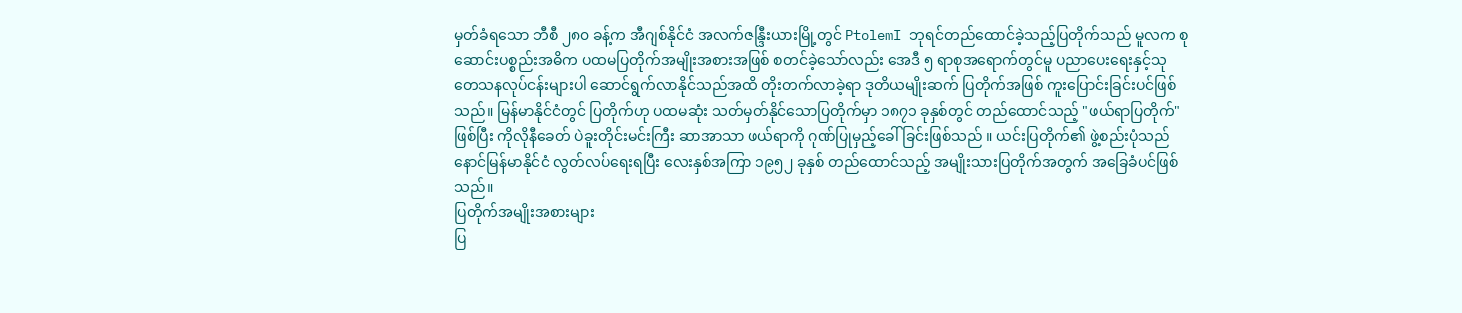မှတ်ခံရသော ဘီစီ ၂၈၀ ခန့်က အီဂျစ်နိုင်ငံ အလက်ဇန္ဒြီးယားမြို့တွင် PtolemI ဘုရင်တည်ထောင်ခဲ့သည့်ပြတိုက်သည် မူလက စုဆောင်းပစ္စည်းအဓိက ပထမပြတိုက်အမျိုးအစားအဖြစ် စတင်ခဲ့သော်လည်း အေဒီ ၅ ရာစုအရောက်တွင်မူ ပညာပေးရေးနှင့်သုတေသနလုပ်ငန်းများပါ ဆောင်ရွက်လာနိုင်သည်အထိ တိုးတက်လာခဲ့ရာ ဒုတိယမျိုးဆက် ပြတိုက်အဖြစ် ကူးပြောင်းခြင်းပင်ဖြစ်သည်။ မြန်မာနိုင်ငံတွင် ပြတိုက်ဟု ပထမဆုံး သတ်မှတ်နိုင်သောပြတိုက်မှာ ၁၈၇၁ ခုနှစ်တွင် တည်ထောင်သည့် "ဖယ်ရာပြတိုက်" ဖြစ်ပြီး ကိုလိုနီခေတ် ပဲခူးတိုင်းမင်းကြီး ဆာအာသာ ဖယ်ရာကို ဂုဏ်ပြုမှည့်ခေါ်ခြင်းဖြစ်သည် ။ ယင်းပြတိုက်၏ ဖွဲ့စည်းပုံသည် နောင်မြန်မာနိုင်ငံ လွတ်လပ်ရေးရပြီး လေးနှစ်အကြာ ၁၉၅၂ ခုနှစ် တည်ထောင်သည့် အမျိုးသားပြတိုက်အတွက် အခြေခံပင်ဖြစ်သည်။
ပြတိုက်အမျိုးအစားများ
ပြ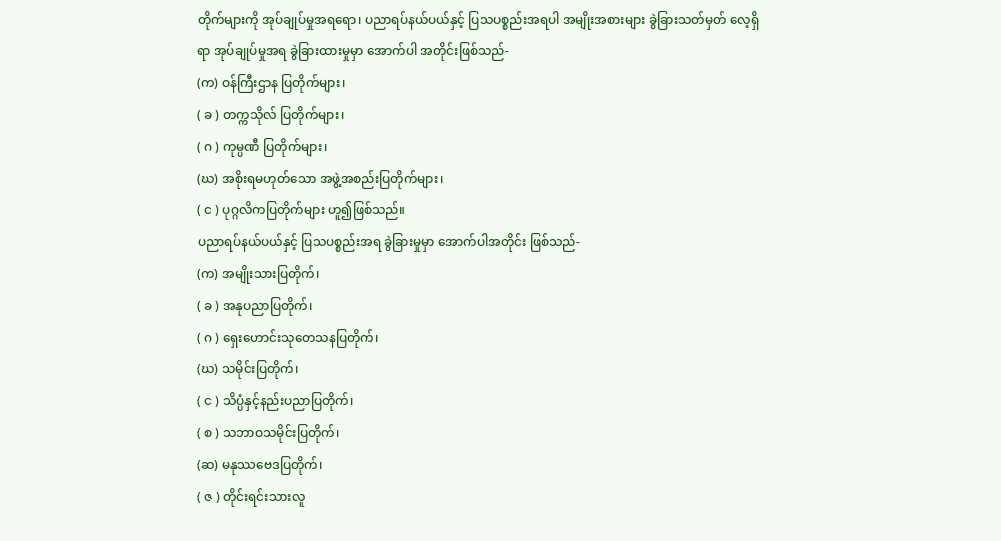တိုက်များကို အုပ်ချုပ်မှုအရရော၊ ပညာရပ်နယ်ပယ်နှင့် ပြသပစ္စည်းအရပါ အမျိုးအစားများ ခွဲခြားသတ်မှတ် လေ့ရှိရာ အုပ်ချုပ်မှုအရ ခွဲခြားထားမှုမှာ အောက်ပါ အတိုင်းဖြစ်သည်-
(က) ဝန်ကြီးဌာန ပြတိုက်များ၊
( ခ ) တက္ကသိုလ် ပြတိုက်များ၊
( ဂ ) ကုမ္ပဏီ ပြတိုက်များ၊
(ဃ) အစိုးရမဟုတ်သော အဖွဲ့အစည်းပြတိုက်များ၊
( င ) ပုဂ္ဂလိကပြတိုက်များ ဟူ၍ဖြစ်သည်။
ပညာရပ်နယ်ပယ်နှင့် ပြသပစ္စည်းအရ ခွဲခြားမှုမှာ အောက်ပါအတိုင်း ဖြစ်သည်-
(က) အမျိုးသားပြတိုက်၊
( ခ ) အနုပညာပြတိုက်၊
( ဂ ) ရှေးဟောင်းသုတေသနပြတိုက်၊
(ဃ) သမိုင်းပြတိုက်၊
( င ) သိပ္ပံနှင့်နည်းပညာပြတိုက်၊
( စ ) သဘာဝသမိုင်းပြတိုက်၊
(ဆ) မနုဿဗေဒပြတိုက်၊
( ဇ ) တိုင်းရင်းသားလူ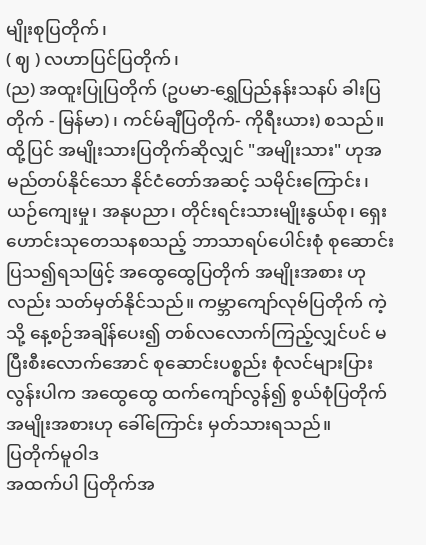မျိုးစုပြတိုက်၊
( ဈ ) လဟာပြင်ပြတိုက်၊
(ည) အထူးပြုပြတိုက် (ဥပမာ-ရွှေပြည်နန်းသနပ် ခါးပြတိုက် - မြန်မာ)၊ ကင်မ်ချီပြတိုက်- ကိုရီးယား) စသည်။
ထို့ပြင် အမျိုးသားပြတိုက်ဆိုလျှင် "အမျိုးသား" ဟုအမည်တပ်နိုင်သော နိုင်ငံတော်အဆင့် သမိုင်းကြောင်း၊ ယဉ်ကျေးမှု၊ အနုပညာ၊ တိုင်းရင်းသားမျိုးနွယ်စု၊ ရှေးဟောင်းသုတေသနစသည့် ဘာသာရပ်ပေါင်းစုံ စုဆောင်းပြသ၍ရသဖြင့် အထွေထွေပြတိုက် အမျိုးအစား ဟုလည်း သတ်မှတ်နိုင်သည်။ ကမ္ဘာကျော်လုဗ်ပြတိုက် ကဲ့သို့ နေ့စဉ်အချိန်ပေး၍ တစ်လလောက်ကြည့်လျှင်ပင် မပြီးစီးလောက်အောင် စုဆောင်းပစ္စည်း စုံလင်များပြား လွန်းပါက အထွေထွေ ထက်ကျော်လွန်၍ စွယ်စုံပြတိုက် အမျိုးအစားဟု ခေါ်ကြောင်း မှတ်သားရသည်။
ပြတိုက်မူဝါဒ
အထက်ပါ ပြတိုက်အ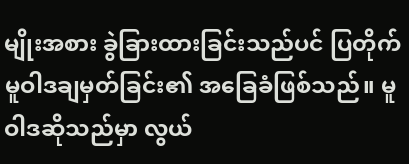မျိုးအစား ခွဲခြားထားခြင်းသည်ပင် ပြတိုက်မူဝါဒချမှတ်ခြင်း၏ အခြေခံဖြစ်သည်။ မူဝါဒဆိုသည်မှာ လွယ်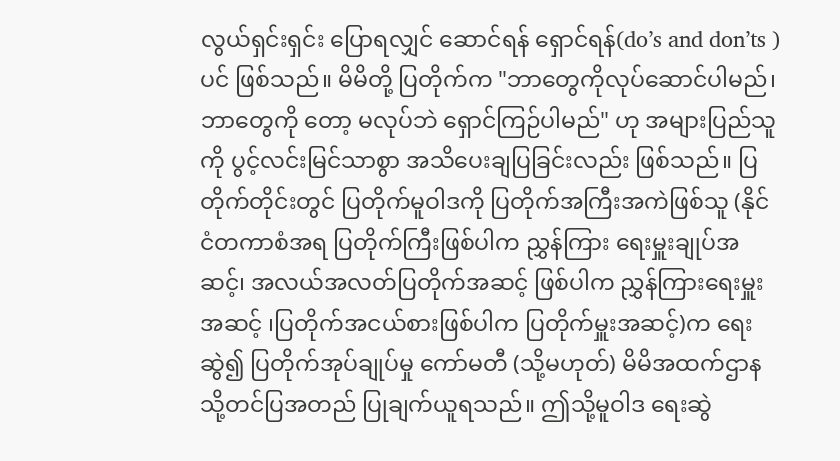လွယ်ရှင်းရှင်း ပြောရလျှင် ဆောင်ရန် ရှောင်ရန်(do’s and don’ts )ပင် ဖြစ်သည်။ မိမိတို့ ပြတိုက်က "ဘာတွေကိုလုပ်ဆောင်ပါမည်၊ ဘာတွေကို တော့ မလုပ်ဘဲ ရှောင်ကြဉ်ပါမည်" ဟု အများပြည်သူကို ပွင့်လင်းမြင်သာစွာ အသိပေးချပြခြင်းလည်း ဖြစ်သည်။ ပြတိုက်တိုင်းတွင် ပြတိုက်မူဝါဒကို ပြတိုက်အကြီးအကဲဖြစ်သူ (နိုင်ငံတကာစံအရ ပြတိုက်ကြီးဖြစ်ပါက ညွှန်ကြား ရေးမှူးချုပ်အဆင့်၊ အလယ်အလတ်ပြတိုက်အဆင့် ဖြစ်ပါက ညွှန်ကြားရေးမှူးအဆင့် ၊ပြတိုက်အငယ်စားဖြစ်ပါက ပြတိုက်မှူးအဆင့်)က ရေးဆွဲ၍ ပြတိုက်အုပ်ချုပ်မှု ကော်မတီ (သို့မဟုတ်) မိမိအထက်ဌာနသို့တင်ပြအတည် ပြုချက်ယူရသည်။ ဤသို့မူဝါဒ ရေးဆွဲ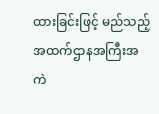ထားခြင်းဖြင့် မည်သည့်အထက်ဌာနအကြီးအကဲ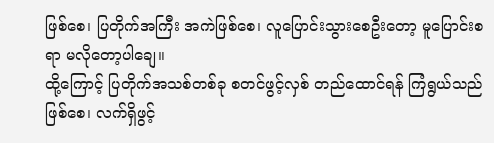ဖြစ်စေ၊ ပြတိုက်အကြီး အကဲဖြစ်စေ၊ လူပြောင်းသွားစေဦးတော့ မူပြောင်းစရာ မလိုတော့ပါချေ။
ထို့ကြောင့် ပြတိုက်အသစ်တစ်ခု စတင်ဖွင့်လှစ် တည်ထောင်ရန် ကြံရွယ်သည်ဖြစ်စေ၊ လက်ရှိဖွင့်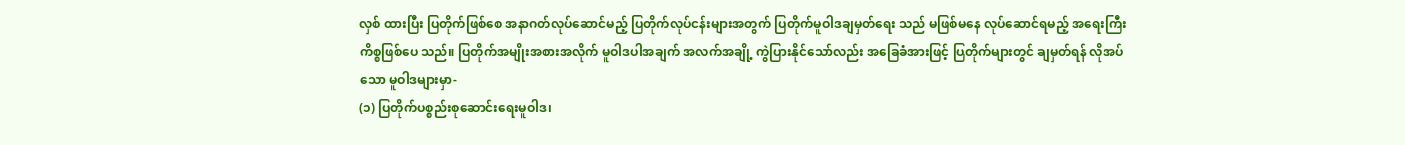လှစ် ထားပြီး ပြတိုက်ဖြစ်စေ အနာဂတ်လုပ်ဆောင်မည့် ပြတိုက်လုပ်ငန်းများအတွက် ပြတိုက်မူဝါဒချမှတ်ရေး သည် မဖြစ်မနေ လုပ်ဆောင်ရမည့် အရေးကြီးကိစ္စဖြစ်ပေ သည်။ ပြတိုက်အမျိုးအစားအလိုက် မူဝါဒပါအချက် အလက်အချို့ ကွဲပြားနိုင်သော်လည်း အခြေခံအားဖြင့် ပြတိုက်များတွင် ချမှတ်ရန် လိုအပ်သော မူဝါဒများမှာ-
(၁) ပြတိုက်ပစ္စည်းစုဆောင်းရေးမူဝါဒ၊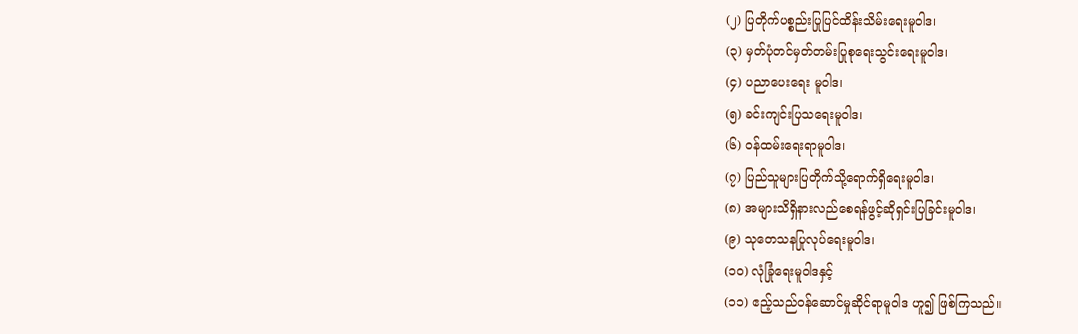(၂) ပြတိုက်ပစ္စည်းပြုပြင်ထိန်းသိမ်းရေးမူဝါဒ၊
(၃) မှတ်ပုံတင်မှတ်တမ်းပြုစုရေးသွင်းရေးမူဝါဒ၊
(၄) ပညာပေးရေး မူဝါဒ၊
(၅) ခင်းကျင်းပြသရေးမူဝါဒ၊
(၆) ဝန်ထမ်းရေးရာမူဝါဒ၊
(၇) ပြည်သူများပြတိုက်သို့ရောက်ရှိရေးမူဝါဒ၊
(၈) အများသိရှိနားလည်စေရန်ဖွင့်ဆိုရှင်းပြခြင်းမူဝါဒ၊
(၉) သုတေသနပြုလုပ်ရေးမူဝါဒ၊
(၁၀) လုံခြုံရေးမူဝါဒနှင့်
(၁၁) ဧည့်သည်ဝန်ဆောင်မှုဆိုင်ရာမူဝါဒ ဟူ၍ ဖြစ်ကြသည်။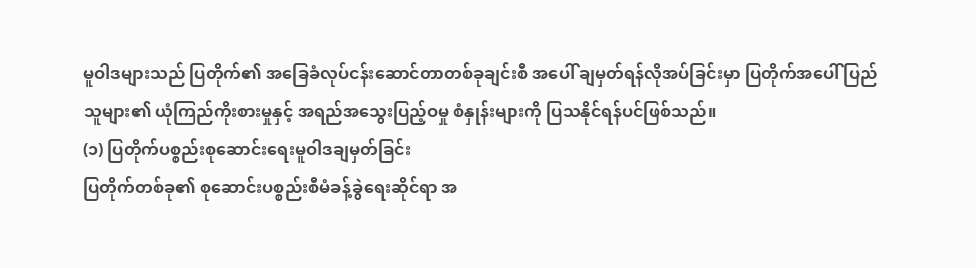မူဝါဒများသည် ပြတိုက်၏ အခြေခံလုပ်ငန်းဆောင်တာတစ်ခုချင်းစီ အပေါ် ချမှတ်ရန်လိုအပ်ခြင်းမှာ ပြတိုက်အပေါ် ပြည်သူများ၏ ယုံကြည်ကိုးစားမှုနှင့် အရည်အသွေးပြည့်ဝမှု စံနှုန်းများကို ပြသနိုင်ရန်ပင်ဖြစ်သည်။
(၁) ပြတိုက်ပစ္စည်းစုဆောင်းရေးမူဝါဒချမှတ်ခြင်း
ပြတိုက်တစ်ခု၏ စုဆောင်းပစ္စည်းစီမံခန့်ခွဲရေးဆိုင်ရာ အ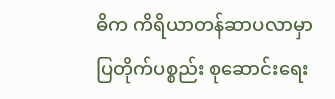ဓိက ကိရိယာတန်ဆာပလာမှာ ပြတိုက်ပစ္စည်း စုဆောင်းရေး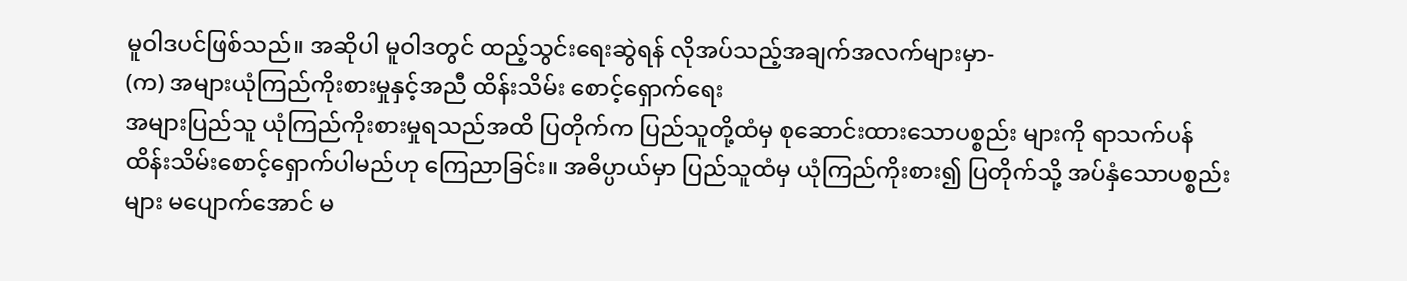မူဝါဒပင်ဖြစ်သည်။ အဆိုပါ မူဝါဒတွင် ထည့်သွင်းရေးဆွဲရန် လိုအပ်သည့်အချက်အလက်များမှာ-
(က) အများယုံကြည်ကိုးစားမှုနှင့်အညီ ထိန်းသိမ်း စောင့်ရှောက်ရေး
အများပြည်သူ ယုံကြည်ကိုးစားမှုရသည်အထိ ပြတိုက်က ပြည်သူတို့ထံမှ စုဆောင်းထားသောပစ္စည်း များကို ရာသက်ပန်ထိန်းသိမ်းစောင့်ရှောက်ပါမည်ဟု ကြေညာခြင်း။ အဓိပ္ပာယ်မှာ ပြည်သူထံမှ ယုံကြည်ကိုးစား၍ ပြတိုက်သို့ အပ်နှံသောပစ္စည်းများ မပျောက်အောင် မ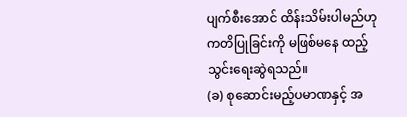ပျက်စီးအောင် ထိန်းသိမ်းပါမည်ဟု ကတိပြုခြင်းကို မဖြစ်မနေ ထည့်သွင်းရေးဆွဲရသည်။
(ခ) စုဆောင်းမည့်ပမာဏနှင့် အ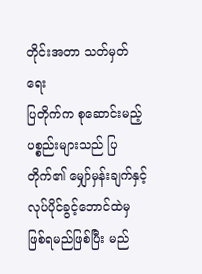တိုင်းအတာ သတ်မှတ်ရေး
ပြတိုက်က စုဆောင်းမည့်ပစ္စည်းများသည် ပြတိုက်၏ မျှော်မှန်းချက်နှင့် လုပ်ပိုင်ခွင့်ဘောင်ထဲမှ ဖြစ်ရမည်ဖြစ်ပြီး မည်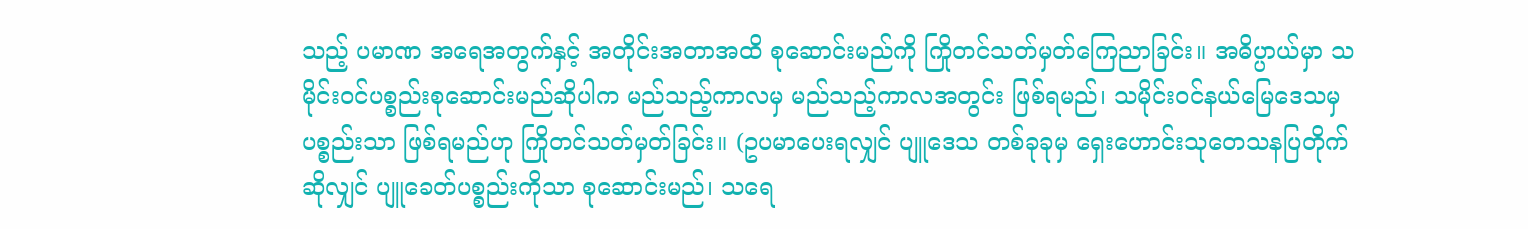သည့် ပမာဏ အရေအတွက်နှင့် အတိုင်းအတာအထိ စုဆောင်းမည်ကို ကြိုတင်သတ်မှတ်ကြေညာခြင်း။ အဓိပ္ပာယ်မှာ သမိုင်းဝင်ပစ္စည်းစုဆောင်းမည်ဆိုပါက မည်သည့်ကာလမှ မည်သည့်ကာလအတွင်း ဖြစ်ရမည်၊ သမိုင်းဝင်နယ်မြေဒေသမှပစ္စည်းသာ ဖြစ်ရမည်ဟု ကြိုတင်သတ်မှတ်ခြင်း။ (ဥပမာပေးရလျှင် ပျူဒေသ တစ်ခုခုမှ ရှေးဟောင်းသုတေသနပြတိုက်ဆိုလျှင် ပျူခေတ်ပစ္စည်းကိုသာ စုဆောင်းမည်၊ သရေ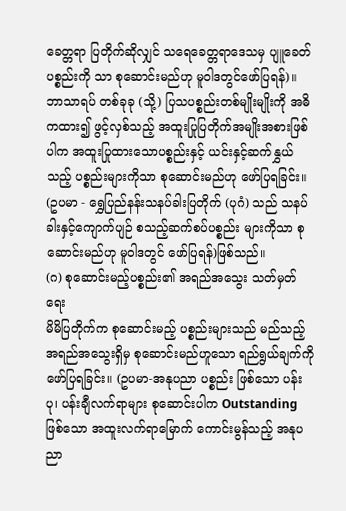ခေတ္တရာ ပြတိုက်ဆိုလျှင် သရေခေတ္တရာဒေသမှ ပျူခေတ်ပစ္စည်းကို သာ စုဆောင်းမည်ဟု မူဝါဒတွင်ဖော်ပြရန်)။ ဘာသာရပ် တစ်ခုခု (သို့) ပြသပစ္စည်းတစ်မျိုးမျိုးကို အဓိကထား၍ ဖွင့်လှစ်သည့် အထူးပြုပြတိုက်အမျိုးအစားဖြစ်ပါက အထူးပြုထားသောပစ္စည်းနှင့် ယင်းနှင့်ဆက်နွှယ် သည့် ပစ္စည်းများကိုသာ စုဆောင်းမည်ဟု ဖော်ပြရခြင်း။ (ဥပမာ - ရွှေပြည်နန်းသနပ်ခါးပြတိုက် (ပုဂံ) သည် သနပ်ခါးနှင့်ကျောက်ပျဉ် စသည့်ဆက်စပ်ပစ္စည်း များကိုသာ စုဆောင်းမည်ဟု မူဝါဒတွင် ဖော်ပြရန်)ဖြစ်သည်။
(ဂ) စုဆောင်းမည့်ပစ္စည်း၏ အရည်အသွေး သတ်မှတ်ရေး
မိမိပြတိုက်က စုဆောင်းမည့် ပစ္စည်းများသည် မည်သည့်အရည်အသွေးရှိမှ စုဆောင်းမည်ဟူသော ရည်ရွယ်ချက်ကို ဖော်ပြရခြင်း။ (ဥပမာ-အနုပညာ ပစ္စည်း ဖြစ်သော ပန်းပု၊ ပန်းချီလက်ရာများ စုဆောင်းပါက Outstanding ဖြစ်သော အထူးလက်ရာမြောက် ကောင်းမွန်သည့် အနုပညာ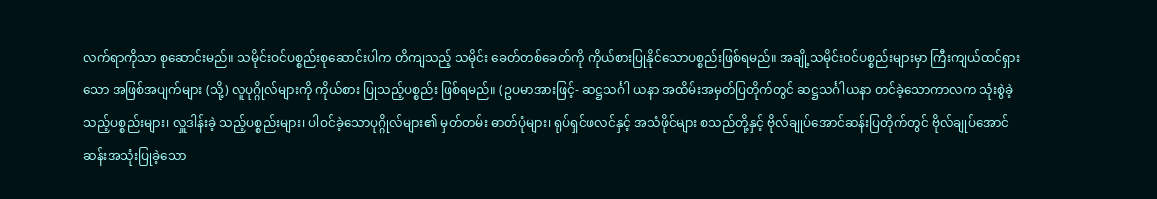လက်ရာကိုသာ စုဆောင်းမည်။ သမိုင်းဝင်ပစ္စည်းစုဆောင်းပါက တိကျသည့် သမိုင်း ခေတ်တစ်ခေတ်ကို ကိုယ်စားပြုနိုင်သောပစ္စည်းဖြစ်ရမည်။ အချို့သမိုင်းဝင်ပစ္စည်းများမှာ ကြီးကျယ်ထင်ရှားသော အဖြစ်အပျက်များ (သို့) လူပုဂ္ဂိုလ်များကို ကိုယ်စား ပြုသည့်ပစ္စည်း ဖြစ်ရမည်။ (ဥပမာအားဖြင့်- ဆဋ္ဌသင်္ဂါ ယနာ အထိမ်းအမှတ်ပြတိုက်တွင် ဆဋ္ဌသင်္ဂါယနာ တင်ခဲ့သောကာလက သုံးစွဲခဲ့သည့်ပစ္စည်းများ၊ လှူဒါန်းခဲ့ သည့်ပစ္စည်းများ၊ ပါဝင်ခဲ့သောပုဂ္ဂိုလ်များ၏ မှတ်တမ်း ဓာတ်ပုံများ၊ ရုပ်ရှင်ဖလင်နှင့် အသံဖိုင်များ စသည်တို့နှင့် ဗိုလ်ချုပ်အောင်ဆန်းပြတိုက်တွင် ဗိုလ်ချုပ်အောင်ဆန်းအသုံးပြုခဲ့သော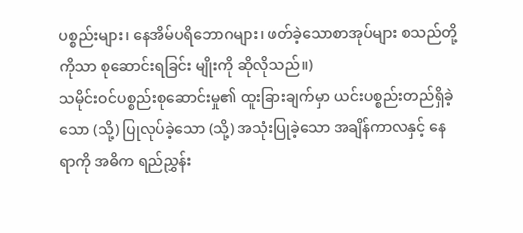ပစ္စည်းများ၊ နေအိမ်ပရိဘောဂများ၊ ဖတ်ခဲ့သောစာအုပ်များ စသည်တို့ကိုသာ စုဆောင်းရခြင်း မျိုးကို ဆိုလိုသည်။)
သမိုင်းဝင်ပစ္စည်းစုဆောင်းမှု၏ ထူးခြားချက်မှာ ယင်းပစ္စည်းတည်ရှိခဲ့သော (သို့) ပြုလုပ်ခဲ့သော (သို့) အသုံးပြုခဲ့သော အချိန်ကာလနှင့် နေရာကို အဓိက ရည်ညွှန်း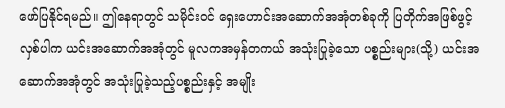ဖော်ပြနိုင်ရမည်။ ဤနေရာတွင် သမိုင်းဝင် ရှေးဟောင်းအဆောက်အအုံတစ်ခုကို ပြတိုက်အဖြစ်ဖွင့် လှစ်ပါက ယင်းအဆောက်အအုံတွင် မူလကအမှန်တကယ် အသုံးပြုခဲ့သော ပစ္စည်းများ(သို့) ယင်းအဆောက်အအုံတွင် အသုံးပြုခဲ့သည့်ပစ္စည်းနှင့် အမျိုး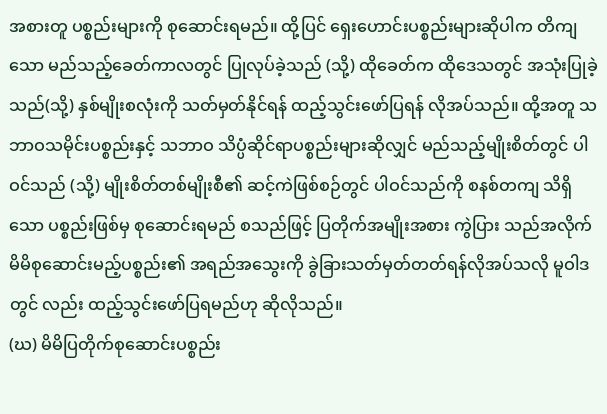အစားတူ ပစ္စည်းများကို စုဆောင်းရမည်။ ထို့ပြင် ရှေးဟောင်းပစ္စည်းများဆိုပါက တိကျသော မည်သည့်ခေတ်ကာလတွင် ပြုလုပ်ခဲ့သည် (သို့) ထိုခေတ်က ထိုဒေသတွင် အသုံးပြုခဲ့သည်(သို့) နှစ်မျိုးစလုံးကို သတ်မှတ်နိုင်ရန် ထည့်သွင်းဖော်ပြရန် လိုအပ်သည်။ ထို့အတူ သဘာဝသမိုင်းပစ္စည်းနှင့် သဘာဝ သိပ္ပံဆိုင်ရာပစ္စည်းများဆိုလျှင် မည်သည့်မျိုးစိတ်တွင် ပါဝင်သည် (သို့) မျိုးစိတ်တစ်မျိုးစီ၏ ဆင့်ကဲဖြစ်စဉ်တွင် ပါဝင်သည်ကို စနစ်တကျ သိရှိသော ပစ္စည်းဖြစ်မှ စုဆောင်းရမည် စသည်ဖြင့် ပြတိုက်အမျိုးအစား ကွဲပြား သည်အလိုက် မိမိစုဆောင်းမည့်ပစ္စည်း၏ အရည်အသွေးကို ခွဲခြားသတ်မှတ်တတ်ရန်လိုအပ်သလို မူဝါဒတွင် လည်း ထည့်သွင်းဖော်ပြရမည်ဟု ဆိုလိုသည်။
(ဃ) မိမိပြတိုက်စုဆောင်းပစ္စည်း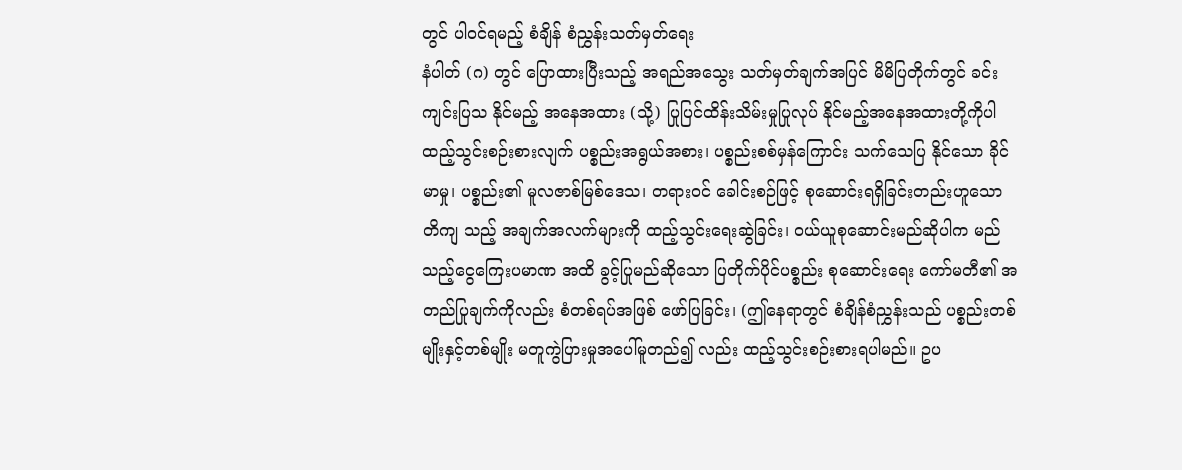တွင် ပါဝင်ရမည့် စံချိန် စံညွှန်းသတ်မှတ်ရေး
နံပါတ် (ဂ) တွင် ပြောထားပြီးသည့် အရည်အသွေး သတ်မှတ်ချက်အပြင် မိမိပြတိုက်တွင် ခင်းကျင်းပြသ နိုင်မည့် အနေအထား (သို့) ပြုပြင်ထိန်းသိမ်းမှုပြုလုပ် နိုင်မည့်အနေအထားတို့ကိုပါ ထည့်သွင်းစဉ်းစားလျက် ပစ္စည်းအရွယ်အစား၊ ပစ္စည်းစစ်မှန်ကြောင်း သက်သေပြ နိုင်သော ခိုင်မာမှု၊ ပစ္စည်း၏ မူလဇာစ်မြစ်ဒေသ၊ တရားဝင် ခေါင်းစဉ်ဖြင့် စုဆောင်းရရှိခြင်းတည်းဟူသော တိကျ သည့် အချက်အလက်များကို ထည့်သွင်းရေးဆွဲခြင်း၊ ဝယ်ယူစုဆောင်းမည်ဆိုပါက မည်သည့်ငွေကြေးပမာဏ အထိ ခွင့်ပြုမည်ဆိုသော ပြတိုက်ပိုင်ပစ္စည်း စုဆောင်းရေး ကော်မတီ၏ အတည်ပြုချက်ကိုလည်း စံတစ်ရပ်အဖြစ် ဖော်ပြခြင်း၊ (ဤနေရာတွင် စံချိန်စံညွှန်းသည် ပစ္စည်းတစ်မျိုးနှင့်တစ်မျိုး မတူကွဲပြားမှုအပေါ်မူတည်၍ လည်း ထည့်သွင်းစဉ်းစားရပါမည်။ ဥပ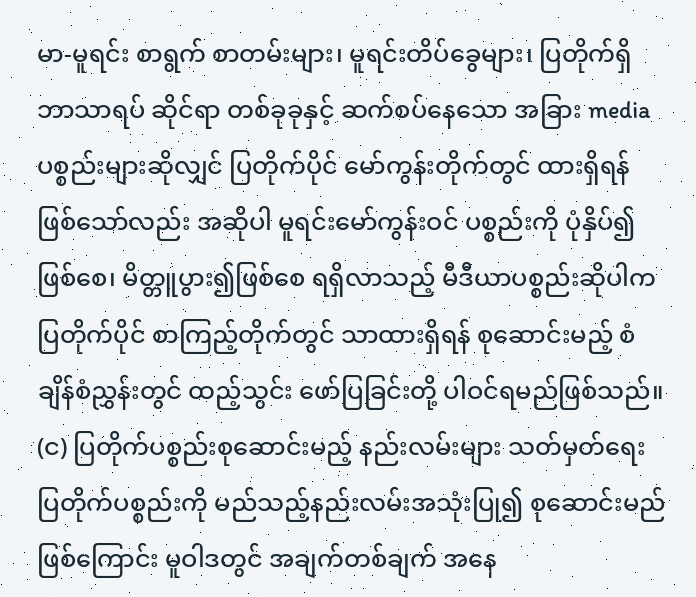မာ-မူရင်း စာရွက် စာတမ်းများ၊ မူရင်းတိပ်ခွေများ၊ ပြတိုက်ရှိဘာသာရပ် ဆိုင်ရာ တစ်ခုခုနှင့် ဆက်စပ်နေသော အခြား media ပစ္စည်းများဆိုလျှင် ပြတိုက်ပိုင် မော်ကွန်းတိုက်တွင် ထားရှိရန်ဖြစ်သော်လည်း အဆိုပါ မူရင်းမော်ကွန်းဝင် ပစ္စည်းကို ပုံနှိပ်၍ဖြစ်စေ၊ မိတ္တူပွား၍ဖြစ်စေ ရရှိလာသည့် မီဒီယာပစ္စည်းဆိုပါက ပြတိုက်ပိုင် စာကြည့်တိုက်တွင် သာထားရှိရန် စုဆောင်းမည့် စံချိန်စံညွှန်းတွင် ထည့်သွင်း ဖော်ပြခြင်းတို့ ပါဝင်ရမည်ဖြစ်သည်။
(င) ပြတိုက်ပစ္စည်းစုဆောင်းမည့် နည်းလမ်းများ သတ်မှတ်ရေး
ပြတိုက်ပစ္စည်းကို မည်သည့်နည်းလမ်းအသုံးပြု၍ စုဆောင်းမည်ဖြစ်ကြောင်း မူဝါဒတွင် အချက်တစ်ချက် အနေ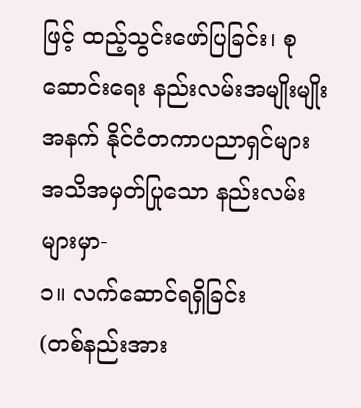ဖြင့် ထည့်သွင်းဖော်ပြခြင်း၊ စုဆောင်းရေး နည်းလမ်းအမျိုးမျိုးအနက် နိုင်ငံတကာပညာရှင်များ အသိအမှတ်ပြုသော နည်းလမ်းများမှာ-
၁။ လက်ဆောင်ရရှိခြင်း
(တစ်နည်းအား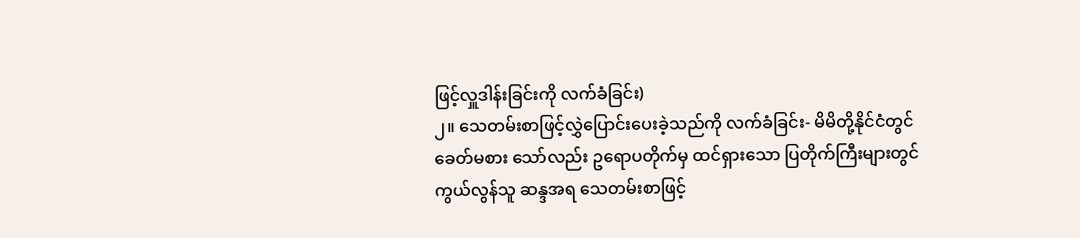ဖြင့်လှူဒါန်းခြင်းကို လက်ခံခြင်း)
၂။ သေတမ်းစာဖြင့်လွှဲပြောင်းပေးခဲ့သည်ကို လက်ခံခြင်း- မိမိတို့နိုင်ငံတွင် ခေတ်မစား သော်လည်း ဥရောပတိုက်မှ ထင်ရှားသော ပြတိုက်ကြီးများတွင် ကွယ်လွန်သူ ဆန္ဒအရ သေတမ်းစာဖြင့်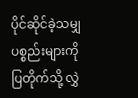ပိုင်ဆိုင်ခဲ့သမျှပစ္စည်းများကို ပြတိုက်သို့ လွှဲ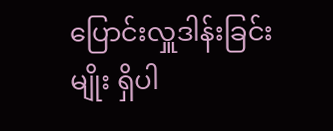ပြောင်းလှူဒါန်းခြင်းမျိုး ရှိပါ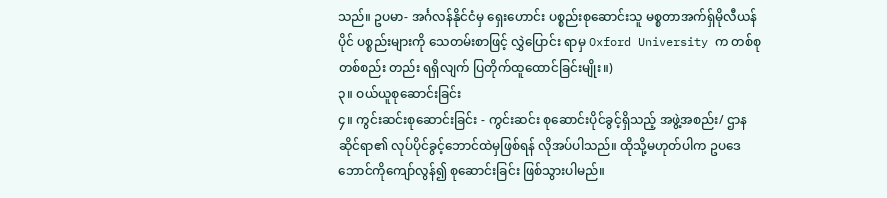သည်။ ဥပမာ- အင်္ဂလန်နိုင်ငံမှ ရှေးဟောင်း ပစ္စည်းစုဆောင်းသူ မစ္စတာအက်ရှ်မိုလီယန် ပိုင် ပစ္စည်းများကို သေတမ်းစာဖြင့် လွှဲပြောင်း ရာမှ Oxford University က တစ်စုတစ်စည်း တည်း ရရှိလျက် ပြတိုက်ထူထောင်ခြင်းမျိုး။)
၃။ ဝယ်ယူစုဆောင်းခြင်း
၄။ ကွင်းဆင်းစုဆောင်းခြင်း - ကွင်းဆင်း စုဆောင်းပိုင်ခွင့်ရှိသည့် အဖွဲ့အစည်း/ ဌာန ဆိုင်ရာ၏ လုပ်ပိုင်ခွင့်ဘောင်ထဲမှဖြစ်ရန် လိုအပ်ပါသည်။ ထိုသို့မဟုတ်ပါက ဥပဒေ ဘောင်ကိုကျော်လွန်၍ စုဆောင်းခြင်း ဖြစ်သွားပါမည်။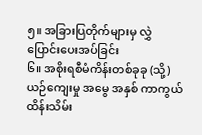၅။ အခြားပြတိုက်များမှ လွှဲပြောင်းပေးအပ်ခြင်း
၆။ အစိုးရစီမံကိန်းတစ်ခုခု (သို့) ယဉ်ကျေးမှု အမွေ အနှစ် ကာကွယ်ထိန်းသိမ်း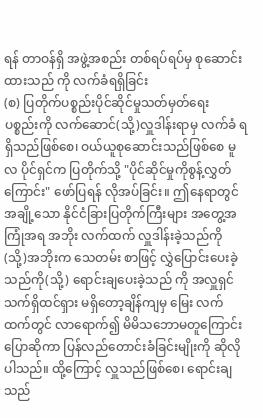ရန် တာဝန်ရှိ အဖွဲ့အစည်း တစ်ရပ်ရပ်မှ စုဆောင်းထားသည် ကို လက်ခံရရှိခြင်း
(စ) ပြတိုက်ပစ္စည်းပိုင်ဆိုင်မှုသတ်မှတ်ရေး
ပစ္စည်းကို လက်ဆောင်(သို့)လှူဒါန်းရာမှ လက်ခံ ရရှိသည်ဖြစ်စေ၊ ဝယ်ယူစုဆောင်းသည်ဖြစ်စေ မူလ ပိုင်ရှင်က ပြတိုက်သို့ "ပိုင်ဆိုင်မှုကိုစွန့်လွှတ်ကြောင်း" ဖော်ပြရန် လိုအပ်ခြင်း။ ဤနေရာတွင် အချို့သော နိုင်ငံခြားပြတိုက်ကြီးများ အတွေ့အကြုံအရ အဘိုး လက်ထက် လှူဒါန်းခဲ့သည်ကို (သို့)အဘိုးက သေတမ်း စာဖြင့် လွှဲပြောင်းပေးခဲ့သည်ကို(သို့) ရောင်းချပေးခဲ့သည် ကို အလှူရှင် သက်ရှိထင်ရှား မရှိတော့ချိန်ကျမှ မြေး လက်ထက်တွင် လာရောက်၍ မိမိသဘောမတူကြောင်း ပြောဆိုကာ ပြန်လည်တောင်းခံခြင်းမျိုးကို ဆိုလိုပါသည်။ ထို့ကြောင့် လှူသည်ဖြစ်စေ၊ ရောင်းချသည်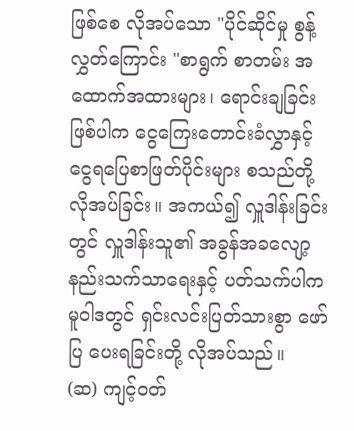ဖြစ်စေ လိုအပ်သော "ပိုင်ဆိုင်မှု စွန့်လွှတ်ကြောင်း "စာရွက် စာတမ်း အထောက်အထားများ၊ ရောင်းချခြင်းဖြစ်ပါက ငွေကြေးတောင်းခံလွှာနှင့် ငွေရပြေစာဖြတ်ပိုင်းများ စသည်တို့ လိုအပ်ခြင်း။ အကယ်၍ လှူဒါန်းခြင်းတွင် လှူဒါန်းသူ၏ အခွန်အခလျော့နည်းသက်သာရေးနှင့် ပတ်သက်ပါက မူဝါဒတွင် ရှင်းလင်းပြတ်သားစွာ ဖော်ပြ ပေးရခြင်းတို့ လိုအပ်သည်။
(ဆ) ကျင့်ဝတ်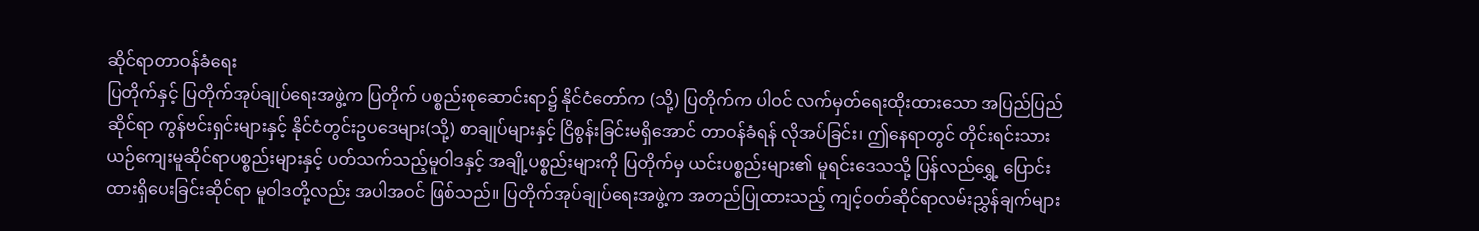ဆိုင်ရာတာဝန်ခံရေး
ပြတိုက်နှင့် ပြတိုက်အုပ်ချုပ်ရေးအဖွဲ့က ပြတိုက် ပစ္စည်းစုဆောင်းရာ၌ နိုင်ငံတော်က (သို့) ပြတိုက်က ပါဝင် လက်မှတ်ရေးထိုးထားသော အပြည်ပြည်ဆိုင်ရာ ကွန်ဗင်းရှင်းများနှင့် နိုင်ငံတွင်းဥပဒေများ(သို့) စာချုပ်များနှင့် ငြိစွန်းခြင်းမရှိအောင် တာဝန်ခံရန် လိုအပ်ခြင်း၊ ဤနေရာတွင် တိုင်းရင်းသားယဉ်ကျေးမူဆိုင်ရာပစ္စည်းများနှင့် ပတ်သက်သည့်မူဝါဒနှင့် အချို့ပစ္စည်းများကို ပြတိုက်မှ ယင်းပစ္စည်းများ၏ မူရင်းဒေသသို့ ပြန်လည်ရွှေ့ ပြောင်းထားရှိပေးခြင်းဆိုင်ရာ မူဝါဒတို့လည်း အပါအဝင် ဖြစ်သည်။ ပြတိုက်အုပ်ချုပ်ရေးအဖွဲ့က အတည်ပြုထားသည့် ကျင့်ဝတ်ဆိုင်ရာလမ်းညွှန်ချက်များ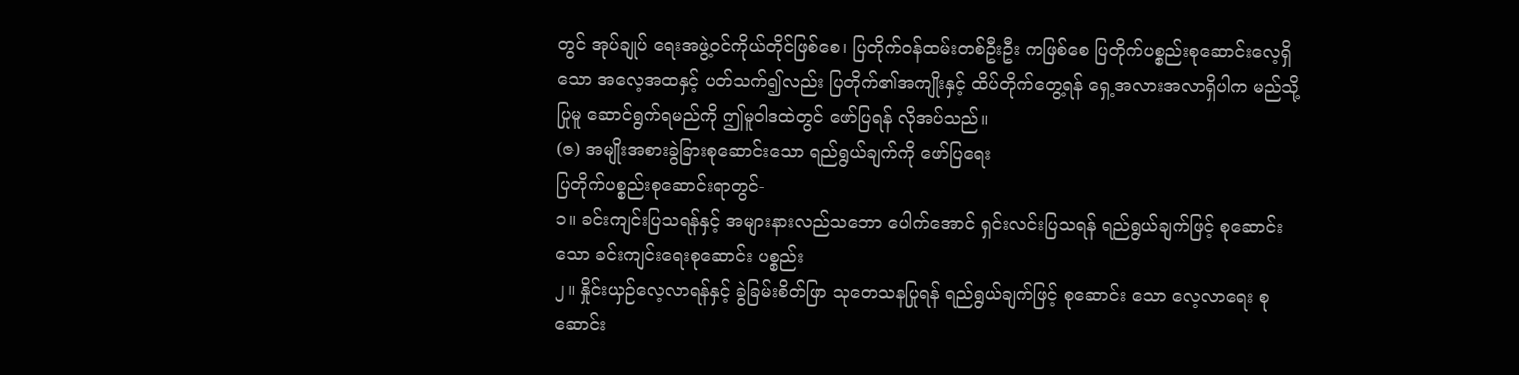တွင် အုပ်ချုပ် ရေးအဖွဲ့ဝင်ကိုယ်တိုင်ဖြစ်စေ၊ ပြတိုက်ဝန်ထမ်းတစ်ဦးဦး ကဖြစ်စေ ပြတိုက်ပစ္စည်းစုဆောင်းလေ့ရှိသော အလေ့အထနှင့် ပတ်သက်၍လည်း ပြတိုက်၏အကျိုးနှင့် ထိပ်တိုက်တွေ့ရန် ရှေ့အလားအလာရှိပါက မည်သို့ပြုမူ ဆောင်ရွက်ရမည်ကို ဤမူဝါဒထဲတွင် ဖော်ပြရန် လိုအပ်သည်။
(ဇ) အမျိုးအစားခွဲခြားစုဆောင်းသော ရည်ရွယ်ချက်ကို ဖော်ပြရေး
ပြတိုက်ပစ္စည်းစုဆောင်းရာတွင်-
၁။ ခင်းကျင်းပြသရန်နှင့် အများနားလည်သဘော ပေါက်အောင် ရှင်းလင်းပြသရန် ရည်ရွယ်ချက်ဖြင့် စုဆောင်းသော ခင်းကျင်းရေးစုဆောင်း ပစ္စည်း
၂။ နှိုင်းယှဉ်လေ့လာရန်နှင့် ခွဲခြမ်းစိတ်ဖြာ သုတေသနပြုရန် ရည်ရွယ်ချက်ဖြင့် စုဆောင်း သော လေ့လာရေး စုဆောင်း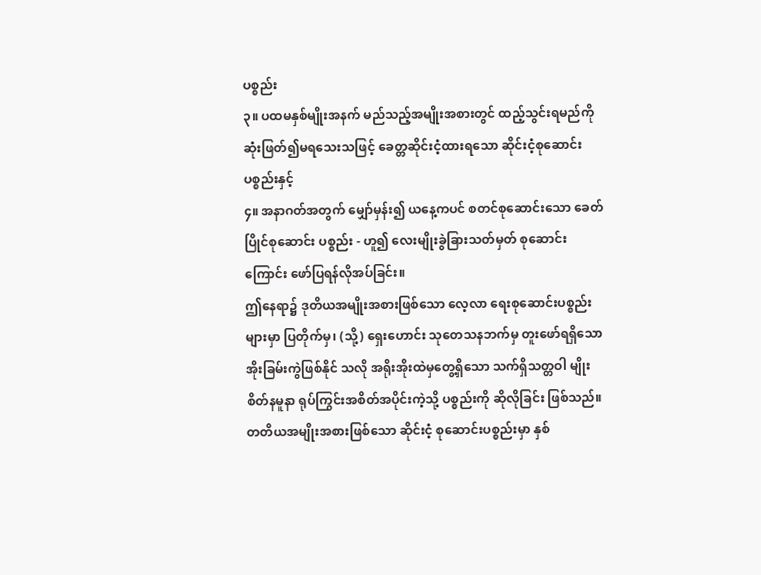ပစ္စည်း
၃။ ပထမနှစ်မျိုးအနက် မည်သည့်အမျိုးအစားတွင် ထည့်သွင်းရမည်ကို ဆုံးဖြတ်၍မရသေးသဖြင့် ခေတ္တဆိုင်းငံ့ထားရသော ဆိုင်းငံ့စုဆောင်း ပစ္စည်းနှင့်
၄။ အနာဂတ်အတွက် မျှော်မှန်း၍ ယနေ့ကပင် စတင်စုဆောင်းသော ခေတ်ပြိုင်စုဆောင်း ပစ္စည်း - ဟူ၍ လေးမျိုးခွဲခြားသတ်မှတ် စုဆောင်းကြောင်း ဖော်ပြရန်လိုအပ်ခြင်း။
ဤနေရာ၌ ဒုတိယအမျိုးအစားဖြစ်သော လေ့လာ ရေးစုဆောင်းပစ္စည်းများမှာ ပြတိုက်မှ၊ (သို့) ရှေးဟောင်း သုတေသနဘက်မှ တူးဖော်ရရှိသော အိုးခြမ်းကွဲဖြစ်နိုင် သလို အရိုးအိုးထဲမှတွေ့ရှိသော သက်ရှိသတ္တဝါ မျိုးစိတ်နမူနာ ရုပ်ကြွင်းအစိတ်အပိုင်းကဲ့သို့ ပစ္စည်းကို ဆိုလိုခြင်း ဖြစ်သည်။ တတိယအမျိုးအစားဖြစ်သော ဆိုင်းငံ့ စုဆောင်းပစ္စည်းမှာ နှစ်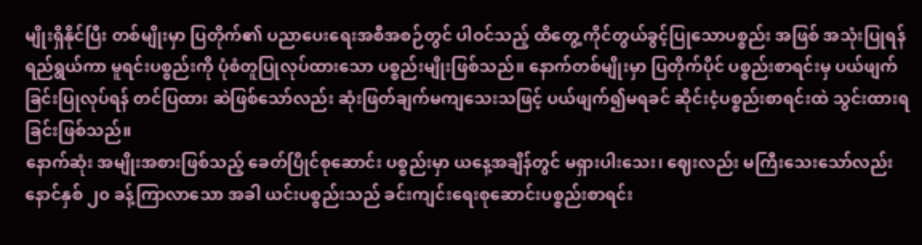မျိုးရှိနိုင်ပြီး တစ်မျိုးမှာ ပြတိုက်၏ ပညာပေးရေးအစီအစဉ်တွင် ပါဝင်သည့် ထိတွေ့ ကိုင်တွယ်ခွင့်ပြုသောပစ္စည်း အဖြစ် အသုံးပြုရန် ရည်ရွယ်ကာ မူရင်းပစ္စည်းကို ပုံစံတူပြုလုပ်ထားသော ပစ္စည်းမျိုးဖြစ်သည်။ နောက်တစ်မျိုးမှာ ပြတိုက်ပိုင် ပစ္စည်းစာရင်းမှ ပယ်ဖျက်ခြင်းပြုလုပ်ရန် တင်ပြထား ဆဲဖြစ်သော်လည်း ဆုံးဖြတ်ချက်မကျသေးသဖြင့် ပယ်ဖျက်၍မရခင် ဆိုင်းငံ့ပစ္စည်းစာရင်းထဲ သွင်းထားရ ခြင်းဖြစ်သည်။
နောက်ဆုံး အမျိုးအစားဖြစ်သည့် ခေတ်ပြိုင်စုဆောင်း ပစ္စည်းမှာ ယနေ့အချိန်တွင် မရှားပါးသေး၊ ဈေးလည်း မကြီးသေးသော်လည်း နောင်နှစ် ၂၀ ခန့်ကြာလာသော အခါ ယင်းပစ္စည်းသည် ခင်းကျင်းရေးစုဆောင်းပစ္စည်းစာရင်း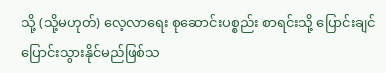သို့ (သို့မဟုတ်) လေ့လာရေး စုဆောင်းပစ္စည်း စာရင်းသို့ ပြောင်းချင်ပြောင်းသွားနိုင်မည်ဖြစ်သ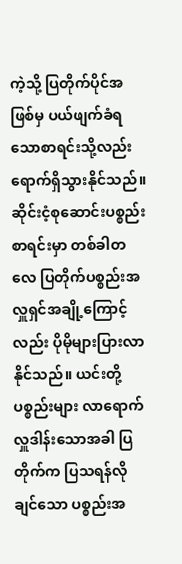ကဲ့သို့ ပြတိုက်ပိုင်အဖြစ်မှ ပယ်ဖျက်ခံရသောစာရင်းသို့လည်း ရောက်ရှိသွားနိုင်သည်။ ဆိုင်းငံ့စုဆောင်းပစ္စည်းစာရင်းမှာ တစ်ခါတလေ ပြတိုက်ပစ္စည်းအလှူရှင်အချို့ကြောင့်လည်း ပိုမိုများပြားလာနိုင်သည်။ ယင်းတို့ ပစ္စည်းများ လာရောက်လှူဒါန်းသောအခါ ပြတိုက်က ပြသရန်လိုချင်သော ပစ္စည်းအ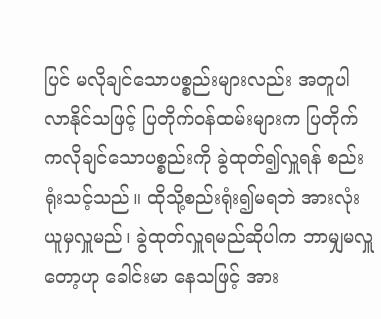ပြင် မလိုချင်သောပစ္စည်းများလည်း အတူပါလာနိုင်သဖြင့် ပြတိုက်ဝန်ထမ်းများက ပြတိုက် ကလိုချင်သောပစ္စည်းကို ခွဲထုတ်၍လှူရန် စည်းရုံးသင့်သည်။ ထိုသို့စည်းရုံး၍မရဘဲ အားလုံးယူမှလှူမည်၊ ခွဲထုတ်လှူရမည်ဆိုပါက ဘာမျှမလှူတော့ဟု ခေါင်းမာ နေသဖြင့် အား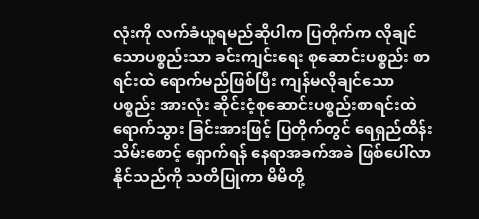လုံးကို လက်ခံယူရမည်ဆိုပါက ပြတိုက်က လိုချင်သောပစ္စည်းသာ ခင်းကျင်းရေး စုဆောင်းပစ္စည်း စာရင်းထဲ ရောက်မည်ဖြစ်ပြီး ကျန်မလိုချင်သောပစ္စည်း အားလုံး ဆိုင်းငံ့စုဆောင်းပစ္စည်းစာရင်းထဲ ရောက်သွား ခြင်းအားဖြင့် ပြတိုက်တွင် ရေရှည်ထိန်းသိမ်းစောင့် ရှောက်ရန် နေရာအခက်အခဲ ဖြစ်ပေါ်လာနိုင်သည်ကို သတိပြုကာ မိမိတို့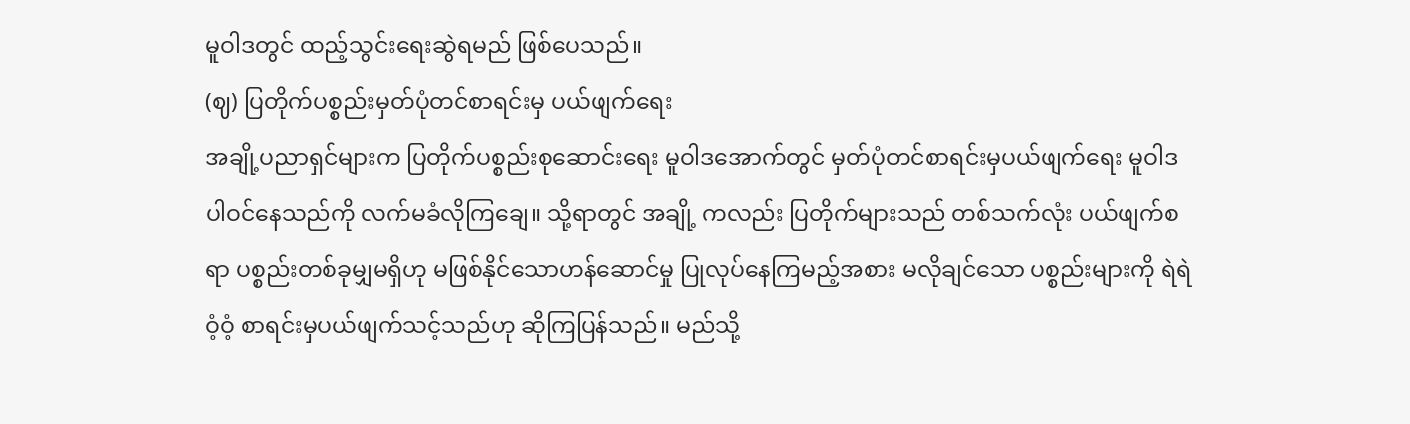မူဝါဒတွင် ထည့်သွင်းရေးဆွဲရမည် ဖြစ်ပေသည်။
(ဈ) ပြတိုက်ပစ္စည်းမှတ်ပုံတင်စာရင်းမှ ပယ်ဖျက်ရေး
အချို့ပညာရှင်များက ပြတိုက်ပစ္စည်းစုဆောင်းရေး မူဝါဒအောက်တွင် မှတ်ပုံတင်စာရင်းမှပယ်ဖျက်ရေး မူဝါဒ ပါဝင်နေသည်ကို လက်မခံလိုကြချေ။ သို့ရာတွင် အချို့ ကလည်း ပြတိုက်များသည် တစ်သက်လုံး ပယ်ဖျက်စရာ ပစ္စည်းတစ်ခုမျှမရှိဟု မဖြစ်နိုင်သောဟန်ဆောင်မှု ပြုလုပ်နေကြမည့်အစား မလိုချင်သော ပစ္စည်းများကို ရဲရဲဝံ့ဝံ့ စာရင်းမှပယ်ဖျက်သင့်သည်ဟု ဆိုကြပြန်သည်။ မည်သို့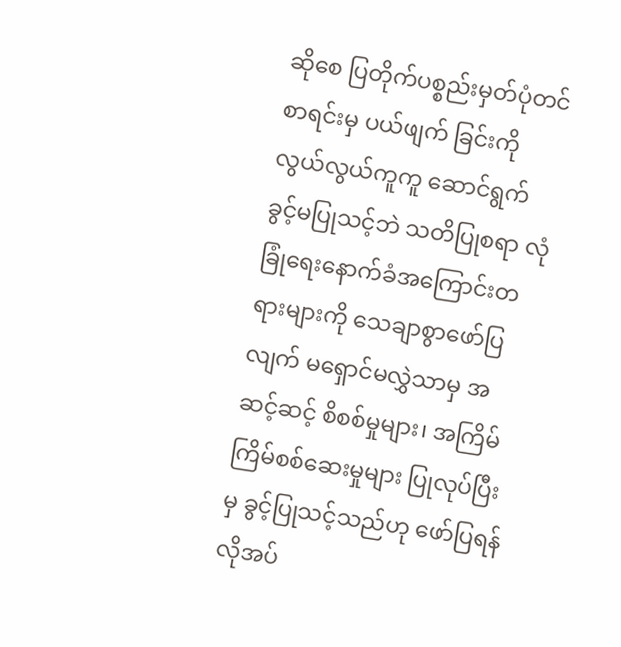ဆိုစေ ပြတိုက်ပစ္စည်းမှတ်ပုံတင်စာရင်းမှ ပယ်ဖျက် ခြင်းကို လွယ်လွယ်ကူကူ ဆောင်ရွက်ခွင့်မပြုသင့်ဘဲ သတိပြုစရာ လုံခြုံရေးနောက်ခံအကြောင်းတရားများကို သေချာစွာဖော်ပြလျက် မရှောင်မလွှဲသာမှ အဆင့်ဆင့် စိစစ်မှုများ၊ အကြိမ်ကြိမ်စစ်ဆေးမှုများ ပြုလုပ်ပြီးမှ ခွင့်ပြုသင့်သည်ဟု ဖော်ပြရန် လိုအပ်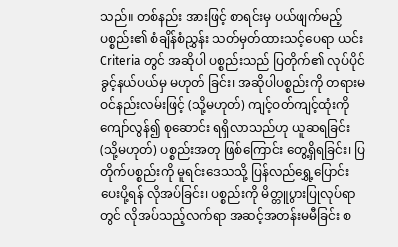သည်။ တစ်နည်း အားဖြင့် စာရင်းမှ ပယ်ဖျက်မည့်ပစ္စည်း၏ စံချိန်စံညွှန်း သတ်မှတ်ထားသင့်ပေရာ ယင်း Criteria တွင် အဆိုပါ ပစ္စည်းသည် ပြတိုက်၏ လုပ်ပိုင်ခွင့်နယ်ပယ်မှ မဟုတ် ခြင်း၊ အဆိုပါပစ္စည်းကို တရားမဝင်နည်းလမ်းဖြင့် (သို့မဟုတ်) ကျင့်ဝတ်ကျင့်ထုံးကိုကျော်လွန်၍ စုဆောင်း ရရှိလာသည်ဟု ယူဆရခြင်း(သို့မဟုတ်) ပစ္စည်းအတု ဖြစ်ကြောင်း တွေ့ရှိရခြင်း၊ ပြတိုက်ပစ္စည်းကို မူရင်းဒေသသို့ ပြန်လည်ရွှေ့ပြောင်းပေးပို့ရန် လိုအပ်ခြင်း၊ ပစ္စည်းကို မိတ္တူပွားပြုလုပ်ရာတွင် လိုအပ်သည့်လက်ရာ အဆင့်အတန်းမမီခြင်း စ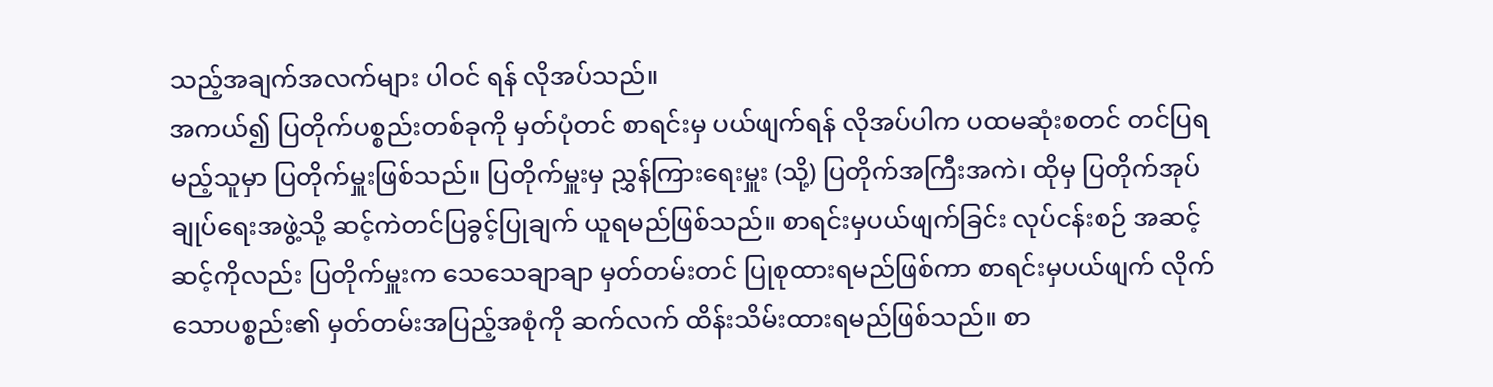သည့်အချက်အလက်များ ပါဝင် ရန် လိုအပ်သည်။
အကယ်၍ ပြတိုက်ပစ္စည်းတစ်ခုကို မှတ်ပုံတင် စာရင်းမှ ပယ်ဖျက်ရန် လိုအပ်ပါက ပထမဆုံးစတင် တင်ပြရမည့်သူမှာ ပြတိုက်မှူးဖြစ်သည်။ ပြတိုက်မှူးမှ ညွှန်ကြားရေးမှူး (သို့) ပြတိုက်အကြီးအကဲ၊ ထိုမှ ပြတိုက်အုပ်ချုပ်ရေးအဖွဲ့သို့ ဆင့်ကဲတင်ပြခွင့်ပြုချက် ယူရမည်ဖြစ်သည်။ စာရင်းမှပယ်ဖျက်ခြင်း လုပ်ငန်းစဉ် အဆင့်ဆင့်ကိုလည်း ပြတိုက်မှူးက သေသေချာချာ မှတ်တမ်းတင် ပြုစုထားရမည်ဖြစ်ကာ စာရင်းမှပယ်ဖျက် လိုက်သောပစ္စည်း၏ မှတ်တမ်းအပြည့်အစုံကို ဆက်လက် ထိန်းသိမ်းထားရမည်ဖြစ်သည်။ စာ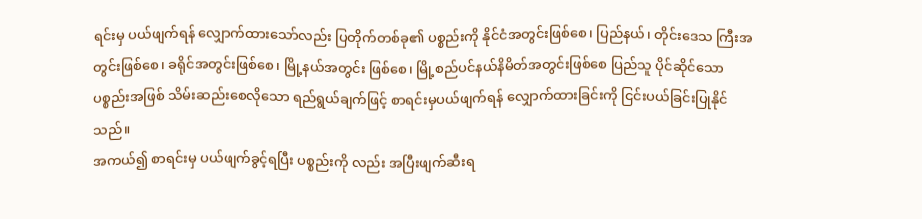ရင်းမှ ပယ်ဖျက်ရန် လျှောက်ထားသော်လည်း ပြတိုက်တစ်ခု၏ ပစ္စည်းကို နိုင်ငံအတွင်းဖြစ်စေ၊ ပြည်နယ်၊ တိုင်းဒေသ ကြီးအတွင်းဖြစ်စေ၊ ခရိုင်အတွင်းဖြစ်စေ၊ မြို့နယ်အတွင်း ဖြစ်စေ၊ မြို့စည်ပင်နယ်နိမိတ်အတွင်းဖြစ်စေ ပြည်သူ ပိုင်ဆိုင်သော ပစ္စည်းအဖြစ် သိမ်းဆည်းစေလိုသော ရည်ရွယ်ချက်ဖြင့် စာရင်းမှပယ်ဖျက်ရန် လျှောက်ထားခြင်းကို ငြင်းပယ်ခြင်းပြုနိုင်သည်။
အကယ်၍ စာရင်းမှ ပယ်ဖျက်ခွင့်ရပြီး ပစ္စည်းကို လည်း အပြီးဖျက်ဆီးရ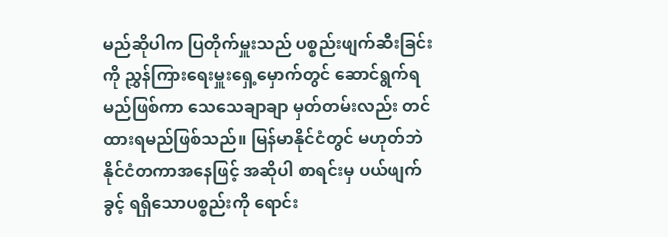မည်ဆိုပါက ပြတိုက်မှူးသည် ပစ္စည်းဖျက်ဆီးခြင်းကို ညွှန်ကြားရေးမှူးရှေ့မှောက်တွင် ဆောင်ရွက်ရမည်ဖြစ်ကာ သေသေချာချာ မှတ်တမ်းလည်း တင်ထားရမည်ဖြစ်သည်။ မြန်မာနိုင်ငံတွင် မဟုတ်ဘဲ နိုင်ငံတကာအနေဖြင့် အဆိုပါ စာရင်းမှ ပယ်ဖျက်ခွင့် ရရှိသောပစ္စည်းကို ရောင်း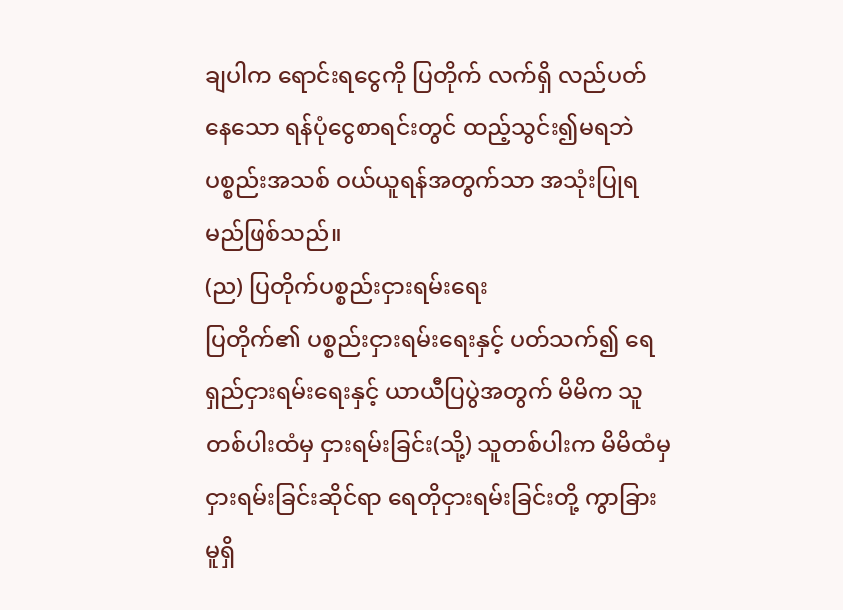ချပါက ရောင်းရငွေကို ပြတိုက် လက်ရှိ လည်ပတ်နေသော ရန်ပုံငွေစာရင်းတွင် ထည့်သွင်း၍မရဘဲ ပစ္စည်းအသစ် ဝယ်ယူရန်အတွက်သာ အသုံးပြုရမည်ဖြစ်သည်။
(ည) ပြတိုက်ပစ္စည်းငှားရမ်းရေး
ပြတိုက်၏ ပစ္စည်းငှားရမ်းရေးနှင့် ပတ်သက်၍ ရေရှည်ငှားရမ်းရေးနှင့် ယာယီပြပွဲအတွက် မိမိက သူတစ်ပါးထံမှ ငှားရမ်းခြင်း(သို့) သူတစ်ပါးက မိမိထံမှ ငှားရမ်းခြင်းဆိုင်ရာ ရေတိုငှားရမ်းခြင်းတို့ ကွာခြားမူရှိ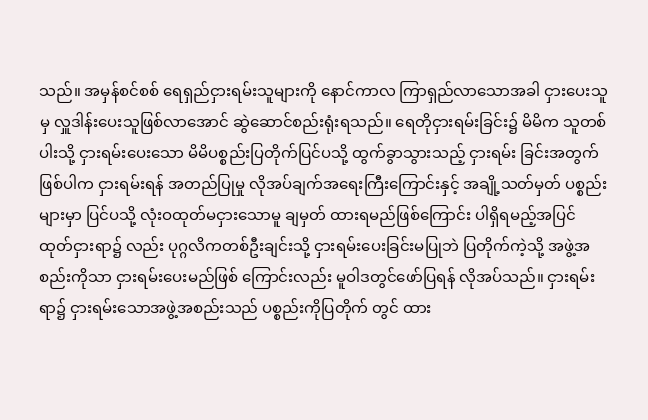သည်။ အမှန်စင်စစ် ရေရှည်ငှားရမ်းသူများကို နောင်ကာလ ကြာရှည်လာသောအခါ ငှားပေးသူမှ လှူဒါန်းပေးသူဖြစ်လာအောင် ဆွဲဆောင်စည်းရုံးရသည်။ ရေတိုငှားရမ်းခြင်း၌ မိမိက သူတစ်ပါးသို့ ငှားရမ်းပေးသော မိမိပစ္စည်းပြတိုက်ပြင်ပသို့ ထွက်ခွာသွားသည့် ငှားရမ်း ခြင်းအတွက်ဖြစ်ပါက ငှားရမ်းရန် အတည်ပြုမှု လိုအပ်ချက်အရေးကြီးကြောင်းနှင့် အချို့သတ်မှတ် ပစ္စည်းများမှာ ပြင်ပသို့ လုံးဝထုတ်မငှားသောမူ ချမှတ် ထားရမည်ဖြစ်ကြောင်း ပါရှိရမည့်အပြင် ထုတ်ငှားရာ၌ လည်း ပုဂ္ဂလိကတစ်ဦးချင်းသို့ ငှားရမ်းပေးခြင်းမပြုဘဲ ပြတိုက်ကဲ့သို့ အဖွဲ့အစည်းကိုသာ ငှားရမ်းပေးမည်ဖြစ် ကြောင်းလည်း မူဝါဒတွင်ဖော်ပြရန် လိုအပ်သည်။ ငှားရမ်းရာ၌ ငှားရမ်းသောအဖွဲ့အစည်းသည် ပစ္စည်းကိုပြတိုက် တွင် ထား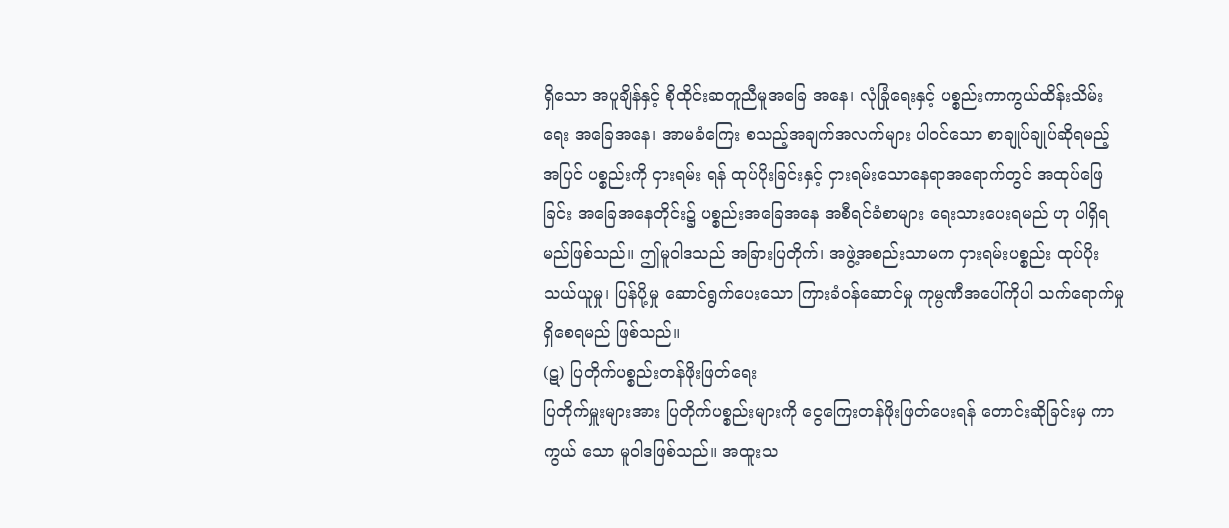ရှိသော အပူချိန်နှင့် စိုထိုင်းဆတူညီမူအခြေ အနေ၊ လုံခြုံရေးနှင့် ပစ္စည်းကာကွယ်ထိန်းသိမ်းရေး အခြေအနေ၊ အာမခံကြေး စသည့်အချက်အလက်များ ပါဝင်သော စာချုပ်ချုပ်ဆိုရမည့်အပြင် ပစ္စည်းကို ငှားရမ်း ရန် ထုပ်ပိုးခြင်းနှင့် ငှားရမ်းသောနေရာအရောက်တွင် အထုပ်ဖြေခြင်း အခြေအနေတိုင်း၌ ပစ္စည်းအခြေအနေ အစီရင်ခံစာများ ရေးသားပေးရမည် ဟု ပါရှိရမည်ဖြစ်သည်။ ဤမူဝါဒသည် အခြားပြတိုက်၊ အဖွဲ့အစည်းသာမက ငှားရမ်းပစ္စည်း ထုပ်ပိုးသယ်ယူမှု၊ ပြန်ပို့မှု ဆောင်ရွက်ပေးသော ကြားခံဝန်ဆောင်မှု ကုမ္ပဏီအပေါ်ကိုပါ သက်ရောက်မှုရှိစေရမည် ဖြစ်သည်။
(ဋ) ပြတိုက်ပစ္စည်းတန်ဖိုးဖြတ်ရေး
ပြတိုက်မှူးများအား ပြတိုက်ပစ္စည်းများကို ငွေကြေးတန်ဖိုးဖြတ်ပေးရန် တောင်းဆိုခြင်းမှ ကာကွယ် သော မူဝါဒဖြစ်သည်။ အထူးသ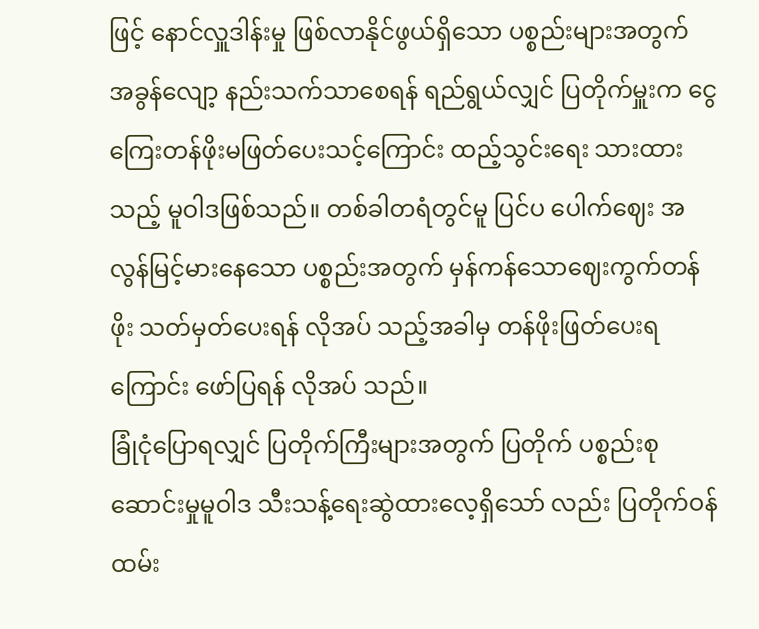ဖြင့် နောင်လှူဒါန်းမှု ဖြစ်လာနိုင်ဖွယ်ရှိသော ပစ္စည်းများအတွက် အခွန်လျော့ နည်းသက်သာစေရန် ရည်ရွယ်လျှင် ပြတိုက်မှူးက ငွေကြေးတန်ဖိုးမဖြတ်ပေးသင့်ကြောင်း ထည့်သွင်းရေး သားထားသည့် မူဝါဒဖြစ်သည်။ တစ်ခါတရံတွင်မူ ပြင်ပ ပေါက်ဈေး အလွန်မြင့်မားနေသော ပစ္စည်းအတွက် မှန်ကန်သောဈေးကွက်တန်ဖိုး သတ်မှတ်ပေးရန် လိုအပ် သည့်အခါမှ တန်ဖိုးဖြတ်ပေးရကြောင်း ဖော်ပြရန် လိုအပ် သည်။
ခြုံငုံပြောရလျှင် ပြတိုက်ကြီးများအတွက် ပြတိုက် ပစ္စည်းစုဆောင်းမှုမူဝါဒ သီးသန့်ရေးဆွဲထားလေ့ရှိသော် လည်း ပြတိုက်ဝန်ထမ်း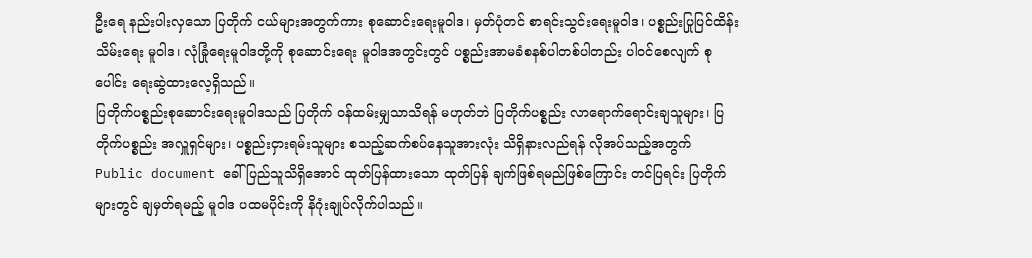ဦးရေ နည်းပါးလှသော ပြတိုက် ငယ်များအတွက်ကား စုဆောင်းရေးမူဝါဒ၊ မှတ်ပုံတင် စာရင်းသွင်းရေးမူဝါဒ၊ ပစ္စည်းပြုပြင်ထိန်းသိမ်းရေး မူဝါဒ၊ လုံခြုံရေးမူဝါဒတို့ကို စုဆောင်းရေး မူဝါဒအတွင်းတွင် ပစ္စည်းအာမခံစနစ်ပါတစ်ပါတည်း ပါဝင်စေလျက် စုပေါင်း ရေးဆွဲထားလေ့ရှိသည်။
ပြတိုက်ပစ္စည်းစုဆောင်းရေးမူဝါဒသည် ပြတိုက် ဝန်ထမ်းမျှသာသိရန် မဟုတ်ဘဲ ပြတိုက်ပစ္စည်း လာရောက်ရောင်းချသူများ၊ ပြတိုက်ပစ္စည်း အလှူရှင်များ၊ ပစ္စည်းငှားရမ်းသူများ စသည့်ဆက်စပ်နေသူအားလုံး သိရှိနားလည်ရန် လိုအပ်သည့်အတွက် Public document ခေါ် ပြည်သူသိရှိအောင် ထုတ်ပြန်ထားသော ထုတ်ပြန် ချက်ဖြစ်ရမည်ဖြစ်ကြောင်း တင်ပြရင်း ပြတိုက်များတွင် ချမှတ်ရမည့် မူဝါဒ ပထမပိုင်းကို နိဂုံးချုပ်လိုက်ပါသည်။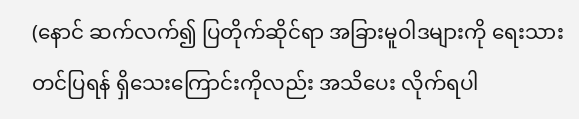(နောင် ဆက်လက်၍ ပြတိုက်ဆိုင်ရာ အခြားမူဝါဒများကို ရေးသားတင်ပြရန် ရှိသေးကြောင်းကိုလည်း အသိပေး လိုက်ရပါ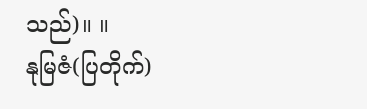သည်)။ ။
နုမြဇံ(ပြတိုက်)